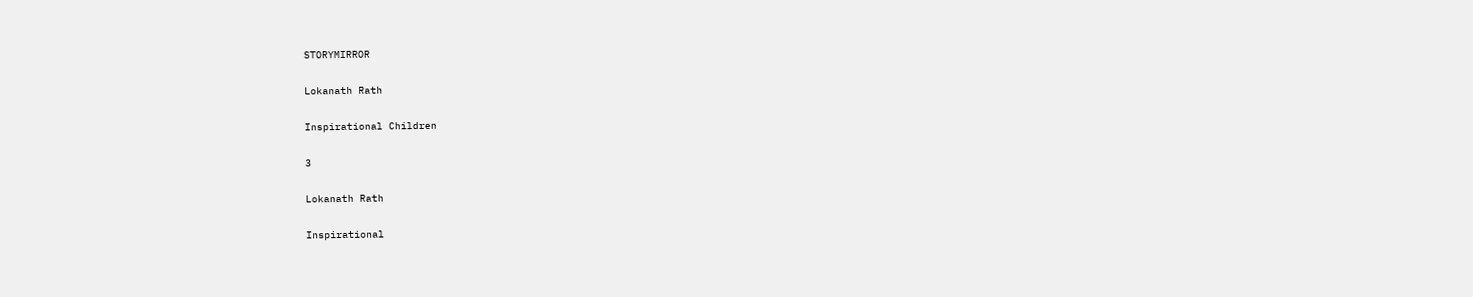STORYMIRROR

Lokanath Rath

Inspirational Children

3

Lokanath Rath

Inspirational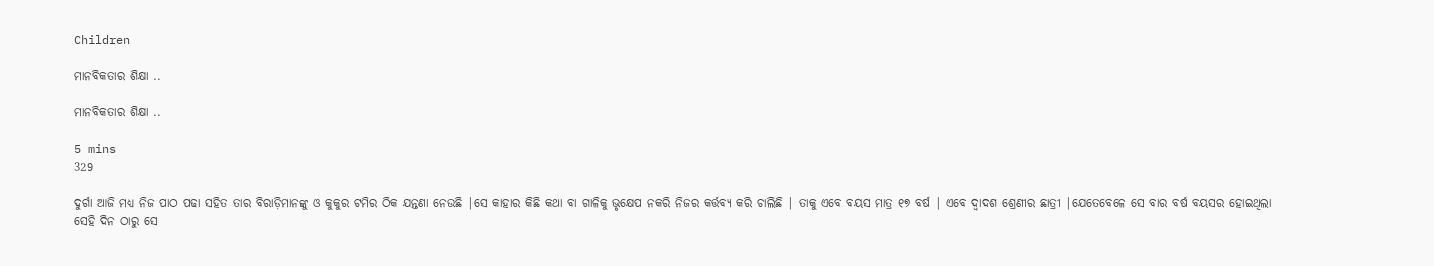Children

ମାନବିକତାର ଶିକ୍ଷା ..

ମାନବିକତାର ଶିକ୍ଷା ..

5 mins
329

ଦୁର୍ଗା ଆଜି ମଧ୍ୟ ନିଜ ପାଠ ପଢା ସହିତ ତାର ବିରାଡ଼ିମାନଙ୍କୁ ଓ କୁକୁର ଟମିର ଠିକ ଯନ୍ତଣା ନେଉଛି |ସେ କାହାର କିଛି କଥା ବା ଗାଳିକୁ ଭୃକ୍ଷେପ ନକରି ନିଜର କର୍ତ୍ତବ୍ୟ କରି ଚାଲିଛି | ତାକୁ ଏବେ ବୟସ ମାତ୍ର ୧୭ ବର୍ଷ | ଏବେ ଦ୍ୱାଦଶ ଶ୍ରେଣୀର ଛାତ୍ରୀ |ଯେତେବେଳେ ସେ ବାର ବର୍ଷ ବୟସର ହୋଇଥିଲା ସେହି ଦିନ ଠାରୁ ସେ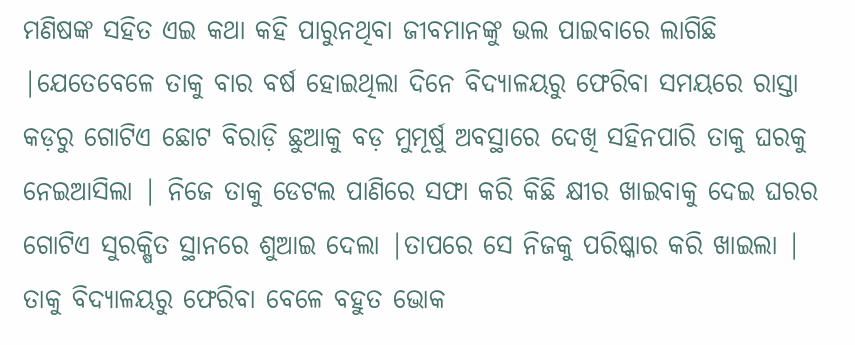ମଣିଷଙ୍କ ସହିତ ଏଇ କଥା କହି ପାରୁନଥିବା ଜୀବମାନଙ୍କୁ ଭଲ ପାଇବାରେ ଲାଗିଛି |ଯେତେବେଳେ ତାକୁ ବାର ବର୍ଷ ହୋଇଥିଲା ଦିନେ ବିଦ୍ୟାଳୟରୁ ଫେରିବା ସମୟରେ ରାସ୍ତା କଡ଼ରୁ ଗୋଟିଏ ଛୋଟ ବିରାଡ଼ି ଛୁଆକୁ ବଡ଼ ମୁମୂର୍ଷୁ ଅବସ୍ଥାରେ ଦେଖି ସହିନପାରି ତାକୁ ଘରକୁ ନେଇଆସିଲା | ନିଜେ ତାକୁ ଡେଟଲ ପାଣିରେ ସଫା କରି କିଛି କ୍ଷୀର ଖାଇବାକୁ ଦେଇ ଘରର ଗୋଟିଏ ସୁରକ୍ଷିତ ସ୍ଥାନରେ ଶୁଆଇ ଦେଲା |ତାପରେ ସେ ନିଜକୁ ପରିଷ୍କାର କରି ଖାଇଲା | ତାକୁ ବିଦ୍ୟାଳୟରୁ ଫେରିବା ବେଳେ ବହୁତ ଭୋକ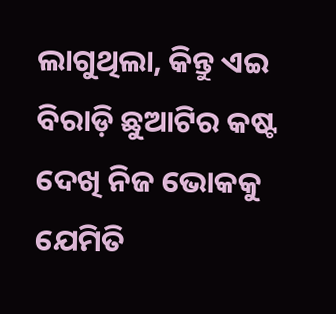ଲାଗୁଥିଲା, କିନ୍ତୁ ଏଇ ବିରାଡ଼ି ଛୁଆଟିର କଷ୍ଟ ଦେଖି ନିଜ ଭୋକକୁ ଯେମିତି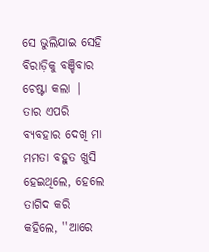ସେ ଭୁଲିଯାଇ ସେହି ବିରାଡ଼ିକୁ ବଞ୍ଚିବାର ଚେଷ୍ଟା କଲା | ତାର ଏପରି ବ୍ୟବହାର ଦେଖି ମା ମମତା ବହୁତ ଖୁସି ହେଇଥିଲେ, ହେଲେ ତାଗିଦ କରି କହିଲେ, ''ଆରେ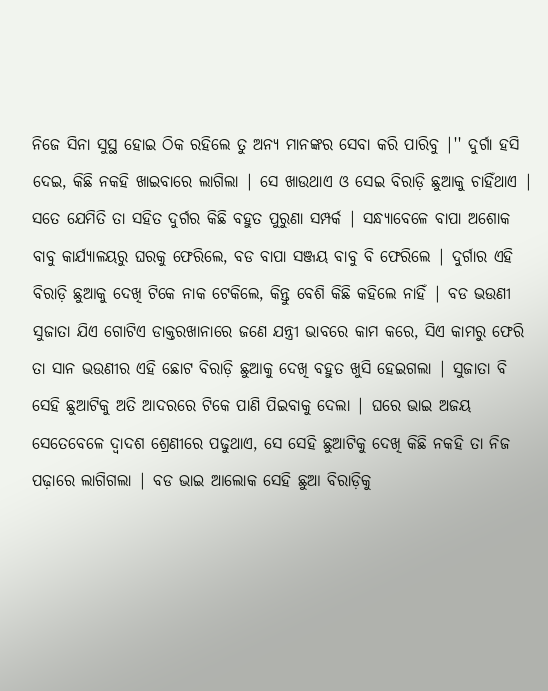ନିଜେ ସିନା ସୁସ୍ଥ ହୋଇ ଠିକ ରହିଲେ ତୁ ଅନ୍ୟ ମାନଙ୍କର ସେବା କରି ପାରିବୁ |'' ଦୁର୍ଗା ହସି ଦେଇ, କିଛି ନକହି ଖାଇବାରେ ଲାଗିଲା | ସେ ଖାଉଥାଏ ଓ ସେଇ ବିରାଡ଼ି ଛୁଆକୁ ଚାହିଁଥାଏ | ସତେ ଯେମିତି ତା ସହିତ ଦୁର୍ଗର କିଛି ବହୁତ ପୁରୁଣା ସମ୍ପର୍କ | ସନ୍ଧ୍ୟାବେଳେ ବାପା ଅଶୋକ ବାବୁ କାର୍ଯ୍ୟାଳୟରୁ ଘରକୁ ଫେରିଲେ, ବଡ ବାପା ସଞ୍ଜୟ ବାବୁ ବି ଫେରିଲେ | ଦୁର୍ଗାର ଏହି ବିରାଡ଼ି ଛୁଆକୁ ଦେଖି ଟିକେ ନାକ ଟେକିଲେ, କିନ୍ତୁ ବେଶି କିଛି କହିଲେ ନାହିଁ | ବଡ ଭଉଣୀ ସୁଜାତା ଯିଏ ଗୋଟିଏ ଡାକ୍ତରଖାନାରେ ଜଣେ ଯନ୍ତ୍ରୀ ଭାବରେ କାମ କରେ, ସିଏ କାମରୁ ଫେରି ତା ସାନ ଭଉଣୀର ଏହି ଛୋଟ ବିରାଡ଼ି ଛୁଆକୁ ଦେଖି ବହୁତ ଖୁସି ହେଇଗଲା | ସୁଜାତା ବି ସେହି ଛୁଆଟିକୁ ଅତି ଆଦରରେ ଟିକେ ପାଣି ପିଇବାକୁ ଦେଲା | ଘରେ ଭାଇ ଅଜୟ ସେତେବେଳେ ଦ୍ୱାଦଶ ଶ୍ରେଣୀରେ ପଢୁଥାଏ, ସେ ସେହି ଛୁଆଟିକୁ ଦେଖି କିଛି ନକହି ତା ନିଜ ପଢ଼ାରେ ଲାଗିଗଲା | ବଡ ଭାଇ ଆଲୋକ ସେହି ଛୁଆ ବିରାଡ଼ିକୁ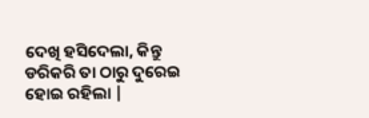ଦେଖି ହସିଦେଲା, କିନ୍ତୁ ଡରିକରି ତା ଠାରୁ ଦୁରେଇ ହୋଇ ରହିଲା |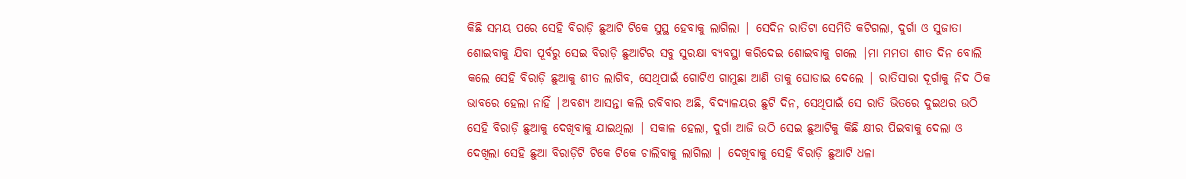କିଛି ସମୟ ପରେ ସେହି ବିରାଡ଼ି ଛୁଆଟି ଟିକେ ସୁସ୍ଥ ହେବାକୁ ଲାଗିଲା | ସେଦିନ ରାତିଟା ସେମିତି କଟିଗଲା, ଦୁର୍ଗା ଓ ସୁଜାତା ଶୋଇବାକୁ ଯିବା ପୂର୍ବରୁ ସେଇ ବିରାଡ଼ି ଛୁଆଟିର ସବୁ ସୁରକ୍ଷା ବ୍ୟବସ୍ଥା କରିଦେଇ ଶୋଇବାକୁ ଗଲେ |ମା ମମତା ଶୀତ ଦିନ ବୋଲି କଲେ ସେହି ବିରାଡ଼ି ଛୁଆକୁ ଶୀତ ଲାଗିବ, ସେଥିପାଇଁ ଗୋଟିଏ ଗାମୁଛା ଆଣି ତାକୁ ଘୋଡାଇ ଦେଲେ | ରାତିସାରା ଦୂର୍ଗାକୁ ନିଦ ଠିକ ଭାବରେ ହେଲା ନାହିଁ |ଅବଶ୍ୟ ଆସନ୍ତା କଲି ରବିବାର ଅଛି, ବିଦ୍ୟାଳୟର ଛୁଟି ଦିନ, ସେଥିପାଇଁ ସେ ରାତି ଭିତରେ ଦୁଇଥର ଉଠି ସେହି ବିରାଡ଼ି ଛୁଆକୁ ଦେଖିବାକୁ ଯାଇଥିଲା | ସକାଳ ହେଲା, ଦୁର୍ଗା ଆଜି ଉଠି ସେଇ ଛୁଆଟିକୁ କିଛି କ୍ଷୀର ପିଇବାକୁ ଦେଲା ଓ ଦେଖିଲା ସେହି ଛୁଆ ବିରାଡ଼ିଟି ଟିକେ ଟିକେ ଚାଲିବାକୁ ଲାଗିଲା | ଦେଖିବାକୁ ସେହି ବିରାଡ଼ି ଛୁଆଟି ଧଳା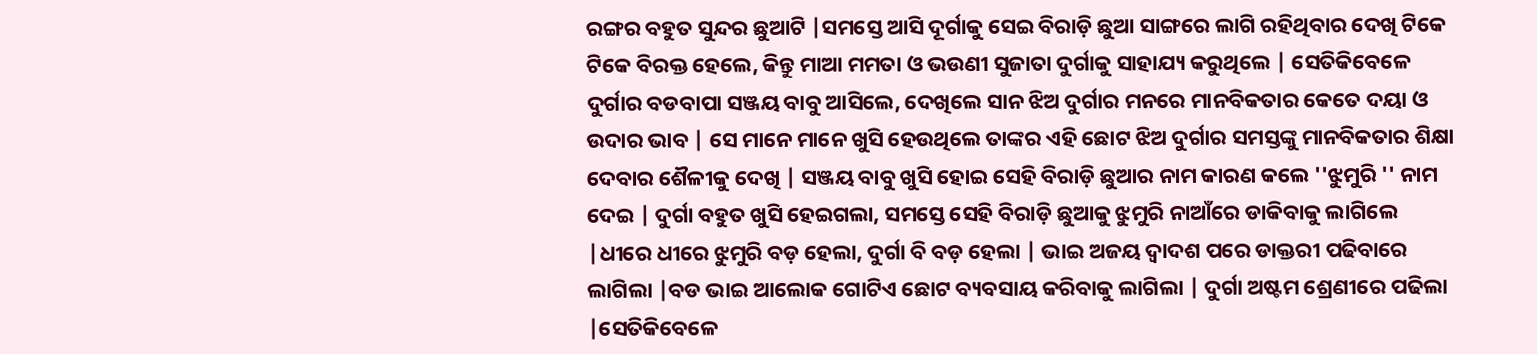ରଙ୍ଗର ବହୁତ ସୁନ୍ଦର ଛୁଆଟି |ସମସ୍ତେ ଆସି ଦୂର୍ଗାକୁ ସେଇ ବିରାଡ଼ି ଛୁଆ ସାଙ୍ଗରେ ଲାଗି ରହିଥିବାର ଦେଖି ଟିକେ ଟିକେ ବିରକ୍ତ ହେଲେ, କିନ୍ତୁ ମାଆ ମମତା ଓ ଭଉଣୀ ସୁଜାତା ଦୁର୍ଗାକୁ ସାହାଯ୍ୟ କରୁଥିଲେ | ସେତିକିବେଳେ ଦୁର୍ଗାର ବଡବାପା ସଞ୍ଜୟ ବାବୁ ଆସିଲେ, ଦେଖିଲେ ସାନ ଝିଅ ଦୁର୍ଗାର ମନରେ ମାନବିକତାର କେତେ ଦୟା ଓ ଉଦାର ଭାବ | ସେ ମାନେ ମାନେ ଖୁସି ହେଉଥିଲେ ତାଙ୍କର ଏହି ଛୋଟ ଝିଅ ଦୁର୍ଗାର ସମସ୍ତଙ୍କୁ ମାନବିକତାର ଶିକ୍ଷା ଦେବାର ଶୈଳୀକୁ ଦେଖି | ସଞ୍ଜୟ ବାବୁ ଖୁସି ହୋଇ ସେହି ବିରାଡ଼ି ଛୁଆର ନାମ କାରଣ କଲେ ''ଝୁମୁରି '' ନାମ ଦେଇ | ଦୁର୍ଗା ବହୁତ ଖୁସି ହେଇଗଲା, ସମସ୍ତେ ସେହି ବିରାଡ଼ି ଛୁଆକୁ ଝୁମୁରି ନାଆଁରେ ଡାକିବାକୁ ଲାଗିଲେ |ଧୀରେ ଧୀରେ ଝୁମୁରି ବଡ଼ ହେଲା, ଦୁର୍ଗା ବି ବଡ଼ ହେଲା | ଭାଇ ଅଜୟ ଦ୍ୱାଦଶ ପରେ ଡାକ୍ତରୀ ପଢିବାରେ ଲାଗିଲା |ବଡ ଭାଇ ଆଲୋକ ଗୋଟିଏ ଛୋଟ ବ୍ୟବସାୟ କରିବାକୁ ଲାଗିଲା | ଦୁର୍ଗା ଅଷ୍ଟମ ଶ୍ରେଣୀରେ ପଢିଲା |ସେତିକିବେଳେ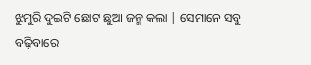ଝୁମୁରି ଦୁଇଟି ଛୋଟ ଛୁଆ ଜନ୍ମ କଲା | ସେମାନେ ସବୁ ବଢ଼ିବାରେ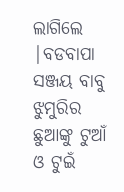ଲାଗିଲେ |ବଡବାପା ସଞ୍ଜୟ ବାବୁ ଝୁମୁରିର ଛୁଆଙ୍କୁ ଟୁଆଁ ଓ ଟୁଇଁ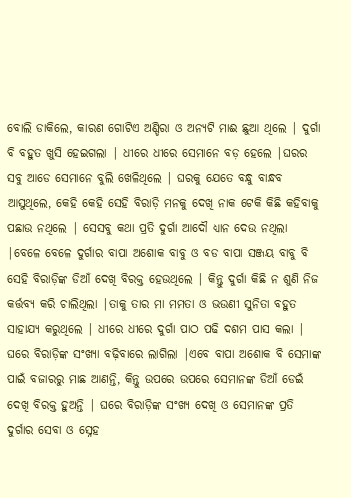ବୋଲି ଡାକିଲେ, କାରଣ ଗୋଟିଏ ଅଣ୍ଡିରା ଓ ଅନ୍ୟଟି ମାଈ ଛୁଆ ଥିଲେ | ଦୁର୍ଗା ବି ବହୁତ ଖୁସି ହେଇଗଲା | ଧୀରେ ଧୀରେ ସେମାନେ ବଡ଼ ହେଲେ |ଘରର ସବୁ ଆଡେ ସେମାନେ ବୁଲି ଖେଳିଥିଲେ | ଘରକୁ ଯେତେ ବନ୍ଧୁ ବାନ୍ଧବ ଆସୁଥିଲେ, କେହି କେହି ସେହି ବିରାଡ଼ି ମନକୁ ଦେଖି ନାକ ଟେକି କିଛି କହିବାକୁ ପଛାଉ ନଥିଲେ | ସେସବୁ କଥା ପ୍ରତି ଦୁର୍ଗା ଆଦୌ ଧ୍ୟାନ ଦେଉ ନଥିଲା |ବେଳେ ବେଳେ ଦୁର୍ଗାର ବାପା ଅଶୋକ ବାବୁ ଓ ବଡ ବାପା ସଞ୍ଜୟ ବାବୁ ବି ସେହି ବିରାଡ଼ିଙ୍କ ଡିଆଁ ଦେଖି ବିରକ୍ତ ହେଉଥିଲେ | କିନ୍ତୁ ଦୁର୍ଗା କିଛି ନ ଶୁଣି ନିଜ କର୍ତ୍ତବ୍ୟ କରି ଚାଲିଥିଲା |ତାକୁ ତାର ମା ମମତା ଓ ଭଉଣୀ ସୁନିତା ବହୁତ ସାହାଯ୍ୟ କରୁଥିଲେ | ଧୀରେ ଧୀରେ ଦୁର୍ଗା ପାଠ ପଢି ଦଶମ ପାସ କଲା | ଘରେ ବିରାଡ଼ିଙ୍କ ସଂଖ୍ୟା ବଢ଼ିବାରେ ଲାଗିଲା |ଏବେ ବାପା ଅଶୋକ ବି ସେମାଙ୍କ ପାଇଁ ବଜାରରୁ ମାଛ ଆଣନ୍ତି, କିନ୍ତୁ ଉପରେ ଉପରେ ସେମାନଙ୍କ ଡିଆଁ ଡେଇଁ ଦେଖି ବିରକ୍ତ ହୁଅନ୍ତି | ଘରେ ବିରାଡ଼ିଙ୍କ ସଂଖ୍ୟ ଦେଖି ଓ ସେମାନଙ୍କ ପ୍ରତି ଦୁର୍ଗାର ସେବା ଓ ସ୍ନେହ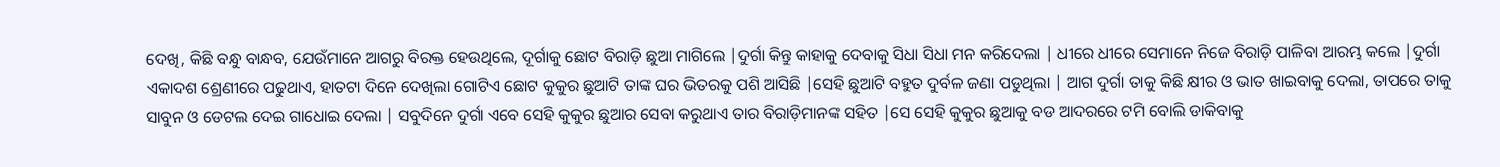ଦେଖି, କିଛି ବନ୍ଧୁ ବାନ୍ଧବ, ଯେଉଁମାନେ ଆଗରୁ ବିରକ୍ତ ହେଉଥିଲେ, ଦୂର୍ଗାକୁ ଛୋଟ ବିରାଡ଼ି ଛୁଆ ମାଗିଲେ |ଦୁର୍ଗା କିନ୍ତୁ କାହାକୁ ଦେବାକୁ ସିଧା ସିଧା ମନ କରିଦେଲା | ଧୀରେ ଧୀରେ ସେମାନେ ନିଜେ ବିରାଡ଼ି ପାଳିବା ଆରମ୍ଭ କଲେ |ଦୁର୍ଗା ଏକାଦଶ ଶ୍ରେଣୀରେ ପଢୁଥାଏ, ହାତଟା ଦିନେ ଦେଖିଲା ଗୋଟିଏ ଛୋଟ କୁକୁର ଛୁଆଟି ତାଙ୍କ ଘର ଭିତରକୁ ପଶି ଆସିଛି |ସେହି ଛୁଆଟି ବହୁତ ଦୁର୍ବଳ ଜଣା ପଡୁଥିଲା | ଆଗ ଦୁର୍ଗା ତାକୁ କିଛି କ୍ଷୀର ଓ ଭାତ ଖାଇବାକୁ ଦେଲା, ତାପରେ ତାକୁ ସାବୁନ ଓ ଡେଟଲ ଦେଇ ଗାଧୋଇ ଦେଲା | ସବୁଦିନେ ଦୁର୍ଗା ଏବେ ସେହି କୁକୁର ଛୁଆର ସେବା କରୁଥାଏ ତାର ବିରାଡ଼ିମାନଙ୍କ ସହିତ |ସେ ସେହି କୁକୁର ଛୁଆକୁ ବଡ ଆଦରରେ ଟମି ବୋଲି ଡାକିବାକୁ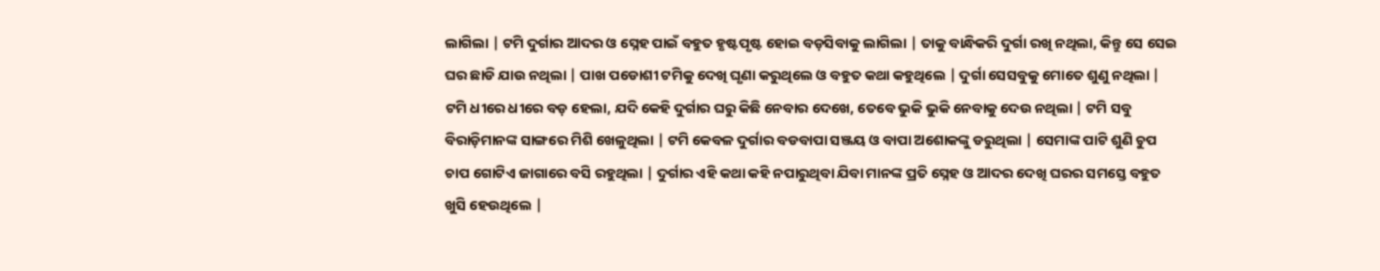ଲାଗିଲା | ଟମି ଦୁର୍ଗାର ଆଦର ଓ ସ୍ନେହ ପାଇଁ ବହୁତ ହୃଷ୍ଟପୃଷ୍ଟ ହୋଇ ବଡ଼ସିବାକୁ ଲାଗିଲା | ତାକୁ ବାନ୍ଧିକରି ଦୁର୍ଗା ରଖି ନଥିଲା, କିନ୍ତୁ ସେ ସେଇ ଘର ଛାଡି ଯାଉ ନଥିଲା | ପାଖ ପଡୋଶୀ ଟମିକୁ ଦେଖି ଘୃଣା କରୁଥିଲେ ଓ ବହୁତ କଥା କହୁଥିଲେ | ଦୁର୍ଗା ସେସବୁକୁ ମୋତେ ଶୁଣୁ ନଥିଲା | ଟମି ଧୀରେ ଧୀରେ ବଡ଼ ହେଲା, ଯଦି କେହି ଦୁର୍ଗାର ଘରୁ କିଛି ନେବାର ଦେଖେ, ତେବେ ଭୁକି ଭୁକି ନେବାକୁ ଦେଉ ନଥିଲା | ଟମି ସବୁ ବିରାଡ଼ିମାନଙ୍କ ସାଙ୍ଗରେ ମିଶି ଖେଳୁଥିଲା | ଟମି କେବଳ ଦୁର୍ଗାର ବଡବାପା ସଞ୍ଜୟ ଓ ବାପା ଅଶୋକଙ୍କୁ ଡରୁଥିଲା | ସେମାଙ୍କ ପାଟି ଶୁଣି ଚୁପ ଚାପ ଗୋଟିଏ ଜାଗାରେ ବସି ରହୁଥିଲା | ଦୁର୍ଗାର ଏହି କଥା କହି ନପାରୁଥିବା ଯିବା ମାନଙ୍କ ପ୍ରତି ସ୍ନେହ ଓ ଆଦର ଦେଖି ଘରର ସମସ୍ତେ ବହୁତ ଖୁସି ହେଉଥିଲେ |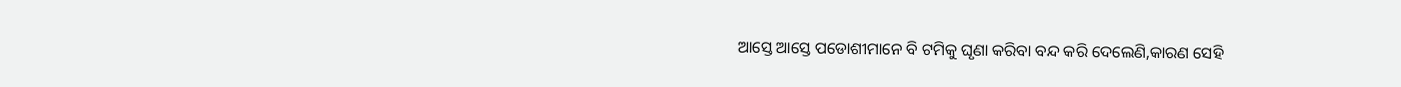ଆସ୍ତେ ଆସ୍ତେ ପଡୋଶୀମାନେ ବି ଟମିକୁ ଘୃଣା କରିବା ବନ୍ଦ କରି ଦେଲେଣି,କାରଣ ସେହି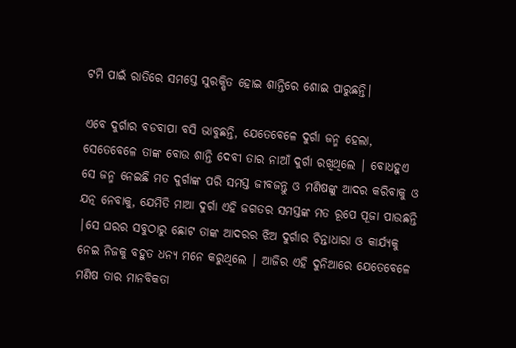ଟମି ପାଇଁ ରାତିରେ ସମସ୍ତେ ସୁରକ୍ଷିତ ହୋଇ ଶାନ୍ତିରେ ଶୋଇ ପାରୁଛନ୍ତି|

ଏବେ ଦୁର୍ଗାର ବଡବାପା ବସି ଭାବୁଛନ୍ତି, ଯେତେବେଳେ ଦୁର୍ଗା ଜନ୍ମ ହେଲା, ସେତେବେଳେ ତାଙ୍କ ବୋଉ ଶାନ୍ତି ଦେବୀ ତାର ନାଆଁ ଦୁର୍ଗା ରଖିଥିଲେ | ବୋଧହୁଏ ସେ ଜନ୍ମ ନେଇଛି ମତ ଦୁର୍ଗାଙ୍କ ପରି ସମସ୍ତ ଜୀବଜନ୍ତୁ ଓ ମଣିଷଙ୍କୁ ଆଦର କରିବାକୁ ଓ ଯତ୍ନ ନେବାକୁ, ଯେମିତି ମାଆ ଦୁର୍ଗା ଏହି ଜଗତର ସମସ୍ତଙ୍କ ମତ ରୂପେ ପୂଜା ପାଉଛନ୍ତି |ସେ ଘରର ସବୁଠାରୁ ଛୋଟ ତାଙ୍କ ଆଦରର ଝିଅ ଦୁର୍ଗାର ଚିନ୍ତାଧାରା ଓ କାର୍ଯ୍ୟକୁ ନେଇ ନିଜକୁ ବହୁତ ଧନ୍ୟ ମନେ କରୁଥିଲେ | ଆଜିର ଏହି ଦୁନିଆରେ ଯେତେବେଳେ ମଣିଷ ତାର ମାନବିକତା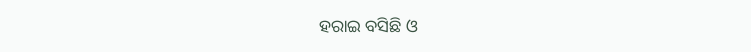ହରାଇ ବସିଛି ଓ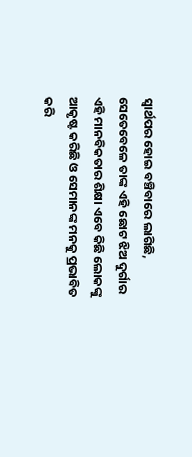ସ୍ୱାର୍ଥପର ହୋଇ ବଞ୍ଚିବାରେ ଲାଗିଛି, ସେତେବେଳେ ତାଙ୍କ ଏହି ଛୋଟ ଝିଅ ଦୁର୍ଗାର ଏହି ମାନବିକତାର ଶିକ୍ଷା ଏବେ କିଛି ଲୋକଙ୍କୁ ଆକୃଷ୍ଟ କରିଛି ଓ ସେମାନଙ୍କ ମନକୁ ପ୍ରଭାବିତ କରି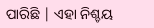ପାରିଛି | ଏହା ନିଶ୍ଚୟ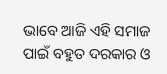ଭାବେ ଆଜି ଏହି ସମାଜ ପାଇଁ ବହୁତ ଦରକାର ଓ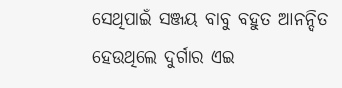ସେଥିପାଇଁ ସଞ୍ଜୟ ବାବୁ ବହୁତ ଆନନ୍ଦିତ ହେଉଥିଲେ ଦୁର୍ଗାର ଏଇ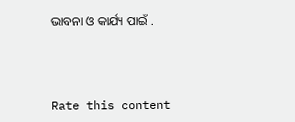ଭାବନା ଓ କାର୍ଯ୍ୟ ପାଇଁ .



Rate this content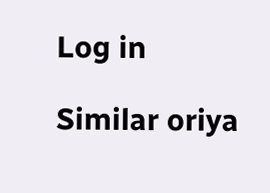Log in

Similar oriya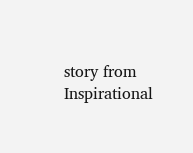story from Inspirational